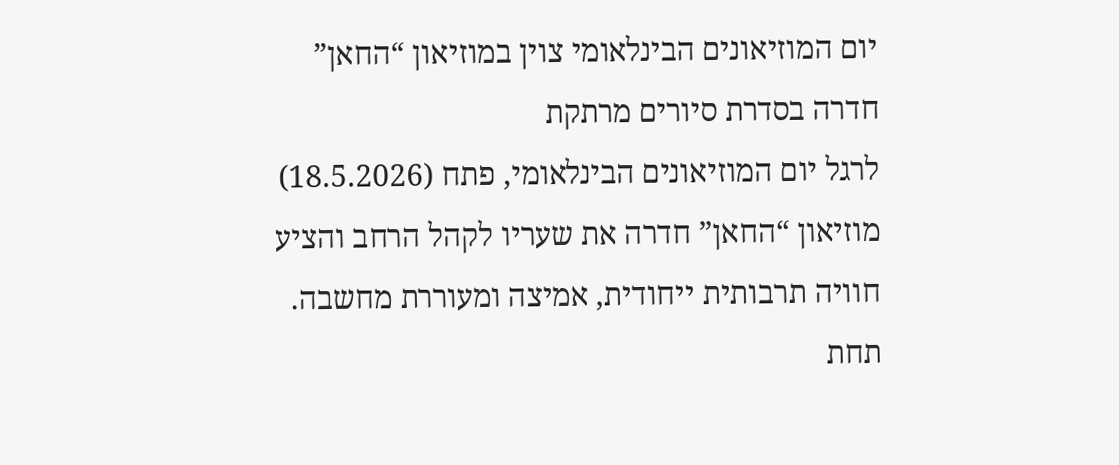יום המוזיאונים הבינלאומי צוין במוזיאון “החאן” חדרה בסדרת סיורים מרתקת
לרגל יום המוזיאונים הבינלאומי, פתח (18.5.2026) מוזיאון “החאן” חדרה את שעריו לקהל הרחב והציע חוויה תרבותית ייחודית, אמיצה ומעוררת מחשבה. תחת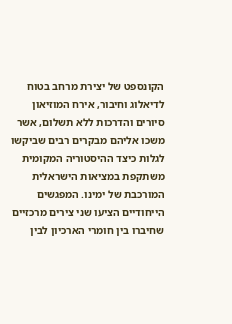הקונספט של יצירת מרחב בטוח לדיאלוג וחיבור, אירח המוזיאון סיורים והדרכות ללא תשלום, אשר משכו אליהם מבקרים רבים שביקשו לגלות כיצד ההיסטוריה המקומית משתקפת במציאות הישראלית המורכבת של ימינו. המפגשים הייחודיים הציעו שני צירים מרכזיים שחיברו בין חומרי הארכיון לבין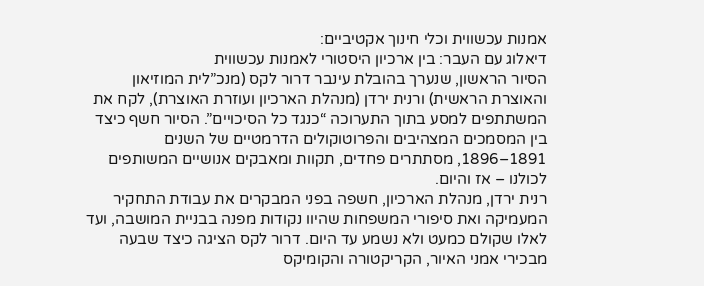אמנות עכשווית וכלי חינוך אקטיביים:
דיאלוג עם העבר: בין ארכיון היסטורי לאמנות עכשווית
הסיור הראשון, שנערך בהובלת עינבר דרור לקס (מנכ”לית המוזיאון והאוצרת הראשית) ורנית ירדן (מנהלת הארכיון ועוזרת האוצרת), לקח את המשתתפים למסע בתוך התערוכה “כנגד כל הסיכויים”. הסיור חשף כיצד בין המסמכים המצהיבים והפרוטוקולים הדרמטיים של השנים 1891–1896, מסתתרים פחדים, תקוות ומאבקים אנושיים המשותפים לכולנו – אז והיום.
רנית ירדן, מנהלת הארכיון, חשפה בפני המבקרים את עבודת התחקיר המעמיקה ואת סיפורי המשפחות שהיוו נקודות מפנה בבניית המושבה, ועד לאלו שקולם כמעט ולא נשמע עד היום. דרור לקס הציגה כיצד שבעה מבכירי אמני האיור, הקריקטורה והקומיקס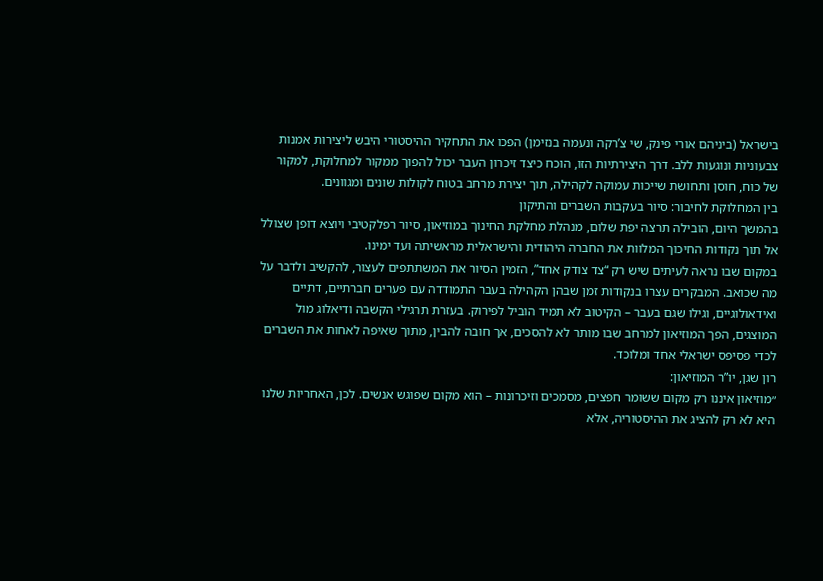בישראל (ביניהם אורי פינק, שי צ’רקה ונעמה בנזימן) הפכו את התחקיר ההיסטורי היבש ליצירות אמנות צבעוניות ונוגעות ללב. דרך היצירתיות הזו, הוכח כיצד זיכרון העבר יכול להפוך ממקור למחלוקת, למקור של כוח, חוסן ותחושת שייכות עמוקה לקהילה, תוך יצירת מרחב בטוח לקולות שונים ומגוונים.
בין המחלוקת לחיבור: סיור בעקבות השברים והתיקון
בהמשך היום, הובילה תרצה יפת שלום, מנהלת מחלקת החינוך במוזיאון, סיור רפלקטיבי ויוצא דופן שצולל אל תוך נקודות החיכוך המלוות את החברה היהודית והישראלית מראשיתה ועד ימינו.
במקום שבו נראה לעיתים שיש רק “צד צודק אחד”, הזמין הסיור את המשתתפים לעצור, להקשיב ולדבר על מה שכואב. המבקרים עצרו בנקודות זמן שבהן הקהילה בעבר התמודדה עם פערים חברתיים, דתיים ואידאולוגיים, וגילו שגם בעבר – הקיטוב לא תמיד הוביל לפירוק. בעזרת תרגילי הקשבה ודיאלוג מול המוצגים, הפך המוזיאון למרחב שבו מותר לא להסכים, אך חובה להבין, מתוך שאיפה לאחות את השברים לכדי פסיפס ישראלי אחד ומלוכד.
רון שגן, יו”ר המוזיאון:
״מוזיאון איננו רק מקום ששומר חפצים, מסמכים וזיכרונות – הוא מקום שפוגש אנשים. לכן, האחריות שלנו היא לא רק להציג את ההיסטוריה, אלא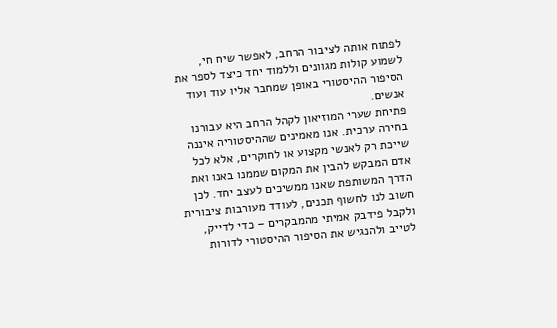לפתוח אותה לציבור הרחב, לאפשר שיח חי, לשמוע קולות מגוונים וללמוד יחד כיצד לספר את הסיפור ההיסטורי באופן שמחבר אליו עוד ועוד אנשים.
פתיחת שערי המוזיאון לקהל הרחב היא עבורנו בחירה ערכית. אנו מאמינים שההיסטוריה איננה שייכת רק לאנשי מקצוע או לחוקרים, אלא לכל אדם המבקש להבין את המקום שממנו באנו ואת הדרך המשותפת שאנו ממשיכים לעצב יחד. לכן חשוב לנו לחשוף תכנים, לעודד מעורבות ציבורית ולקבל פידבק אמיתי מהמבקרים – כדי לדייק, לטייב ולהנגיש את הסיפור ההיסטורי לדורות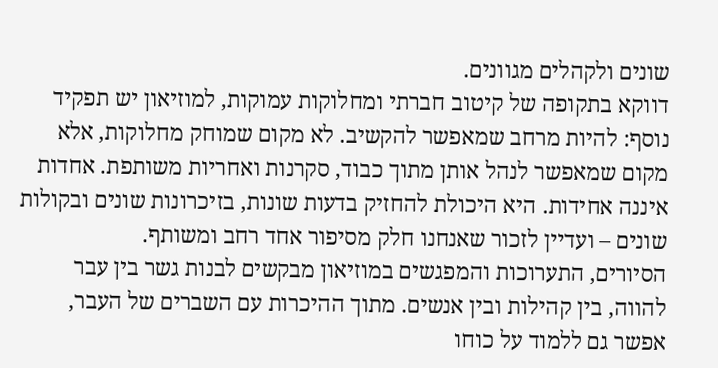שונים ולקהלים מגוונים.
דווקא בתקופה של קיטוב חברתי ומחלוקות עמוקות, למוזיאון יש תפקיד נוסף: להיות מרחב שמאפשר להקשיב. לא מקום שמוחק מחלוקות, אלא מקום שמאפשר לנהל אותן מתוך כבוד, סקרנות ואחריות משותפת. אחדות איננה אחידות. היא היכולת להחזיק בדעות שונות, בזיכרונות שונים ובקולות שונים – ועדיין לזכור שאנחנו חלק מסיפור אחד רחב ומשותף.
הסיורים, התערוכות והמפגשים במוזיאון מבקשים לבנות גשר בין עבר להווה, בין קהילות ובין אנשים. מתוך ההיכרות עם השברים של העבר, אפשר גם ללמוד על כוחו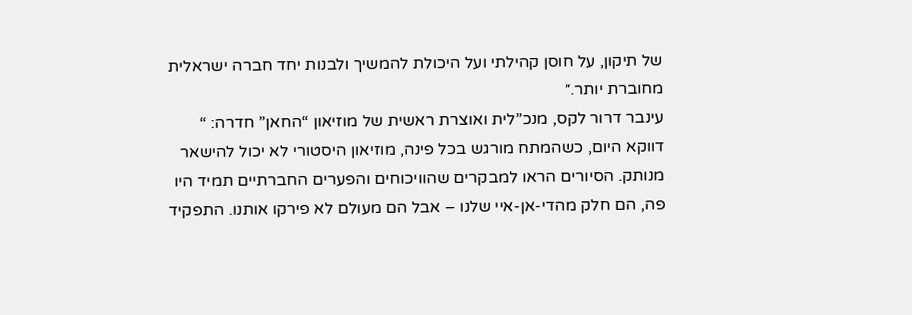של תיקון, על חוסן קהילתי ועל היכולת להמשיך ולבנות יחד חברה ישראלית מחוברת יותר.״
עינבר דרור לקס, מנכ”לית ואוצרת ראשית של מוזיאון “החאן” חדרה: “ דווקא היום, כשהמתח מורגש בכל פינה, מוזיאון היסטורי לא יכול להישאר מנותק. הסיורים הראו למבקרים שהוויכוחים והפערים החברתיים תמיד היו פה, הם חלק מהדי-אן-איי שלנו – אבל הם מעולם לא פירקו אותנו. התפקיד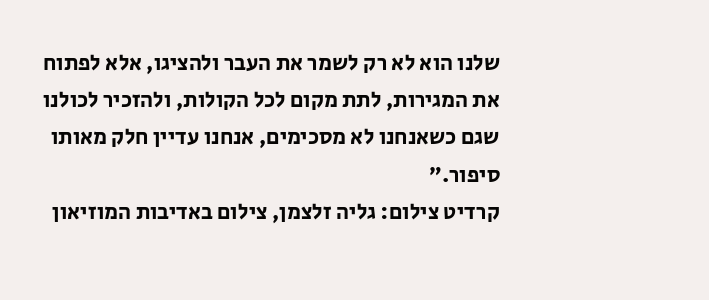שלנו הוא לא רק לשמר את העבר ולהציגו, אלא לפתוח את המגירות, לתת מקום לכל הקולות, ולהזכיר לכולנו שגם כשאנחנו לא מסכימים, אנחנו עדיין חלק מאותו סיפור.”
קרדיט צילום: גליה זלצמן, צילום באדיבות המוזיאון